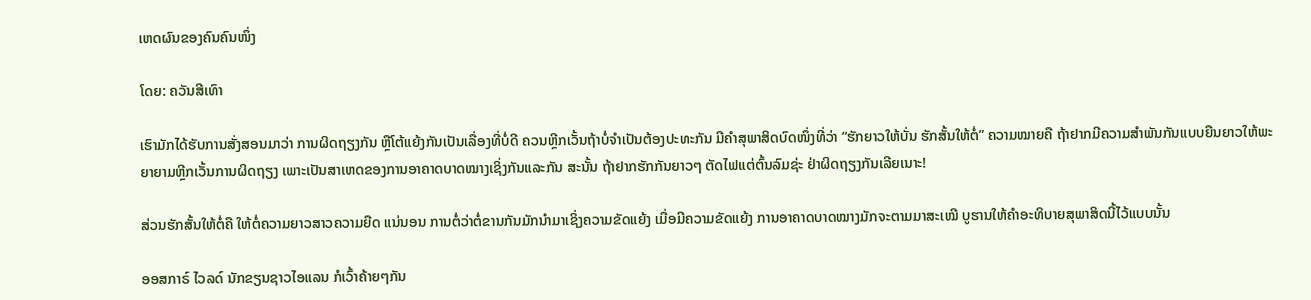ເຫດຜົນຂອງຄົນຄົນໜຶ່ງ

ໂດຍ: ຄວັນສີເທົາ

ເຮົາມັກໄດ້ຮັບການສັ່ງສອນມາວ່າ ການຜິດຖຽງກັນ ຫຼືໂຕ້ແຍ້ງກັນເປັນເລື່ອງທີ່ບໍ່ດີ ຄວນຫຼີກເວັ້ນຖ້າບໍ່ຈຳເປັນຕ້ອງປະທະກັນ ມີຄຳສຸພາສິດບົດໜຶ່ງທີ່ວ່າ “ຮັກຍາວໃຫ້ບັ່ນ ຮັກສັ້ນໃຫ້ຕໍ່” ຄວາມໝາຍຄື ຖ້າຢາກມີຄວາມສຳພັນກັນແບບຍືນຍາວໃຫ້ພະຍາຍາມຫຼີກເວັ້ນການຜິດຖຽງ ເພາະເປັນສາເຫດຂອງການອາຄາດບາດໝາງເຊິ່ງກັນແລະກັນ ສະນັ້ນ ຖ້າຢາກຮັກກັນຍາວໆ ຕັດໄຟແຕ່ຕົ້ນລົມຊ່ະ ຢ່າຜິດຖຽງກັນເລີຍເນາະ!

ສ່ວນຮັກສັ້ນໃຫ້ຕໍ່ຄື ໃຫ້ຕໍ່ຄວາມຍາວສາວຄວາມຍືດ ແນ່ນອນ ການຕໍ່ວ່າຕໍ່ຂານກັນມັກນຳມາເຊິ່ງຄວາມຂັດແຍ້ງ ເມື່ອມີຄວາມຂັດແຍ້ງ ການອາຄາດບາດໝາງມັກຈະຕາມມາສະເໝີ ບູຮານໃຫ້ຄຳອະທິບາຍສຸພາສິດນີ້ໄວ້ແບບນັ້ນ

ອອສກາຣ໌ ໄວລດ໌ ນັກຂຽນຊາວໄອແລນ ກໍເວົ້າຄ້າຍໆກັນ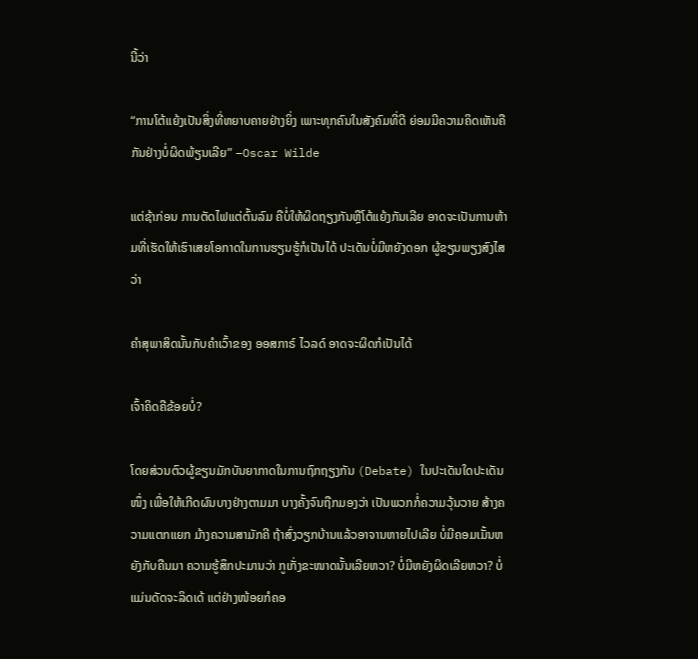ນີ້ວ່າ

“ການໂຕ້ແຍ້ງເປັນສິ່ງທີ່ຫຍາບຄາຍຢ່າງຍິ່ງ ເພາະທຸກຄົນໃນສັງຄົມທີ່ດີ ຍ່ອມມີຄວາມຄິດເຫັນຄືກັນຢ່າງບໍ່ຜິດພ້ຽນເລີຍ” –Oscar Wilde

ແຕ່ຊ້າກ່ອນ ການຕັດໄຟແຕ່ຕົ້ນລົມ ຄືບໍ່ໃຫ້ຜິດຖຽງກັນຫຼືໂຕ້ແຍ້ງກັນເລີຍ ອາດຈະເປັນການຫ້າມທີ່ເຮັດໃຫ້ເຮົາເສຍໂອກາດໃນການຮຽນຮູ້ກໍເປັນໄດ້ ປະເດັນບໍ່ມີຫຍັງດອກ ຜູ້ຂຽນພຽງສົງໄສວ່າ

ຄຳສຸພາສິດນັ້ນກັບຄຳເວົ້າຂອງ ອອສກາຣ໌ ໄວລດ໌ ອາດຈະຜິດກໍເປັນໄດ້

ເຈົ້າຄິດຄືຂ້ອຍບໍ່?

ໂດຍສ່ວນຕົວຜູ້ຂຽນມັກບັນຍາກາດໃນການຖົກຖຽງກັນ (Debate) ໃນປະເດັນໃດປະເດັນໜຶ່ງ ເພື່ອໃຫ້ເກີດຜົນບາງຢ່າງຕາມມາ ບາງຄັ້ງຈົນຖືກມອງວ່າ ເປັນພວກກໍ່ຄວາມວຸ້ນວາຍ ສ້າງຄວາມແຕກແຍກ ມ້າງຄວາມສາມັກຄີ ຖ້າສົ່ງວຽກບ້ານແລ້ວອາຈານຫາຍໄປເລີຍ ບໍ່ມີຄອມເມັ້ນຫຍັງກັບຄືນມາ ຄວາມຮູ້ສຶກປະມານວ່າ ກູເກັ່ງຂະໜາດນັ້ນເລີຍຫວາ? ບໍ່ມີຫຍັງຜິດເລີຍຫວາ? ບໍ່ແມ່ນດັດຈະລິດເດ້ ແຕ່ຢ່າງໜ້ອຍກໍຄອ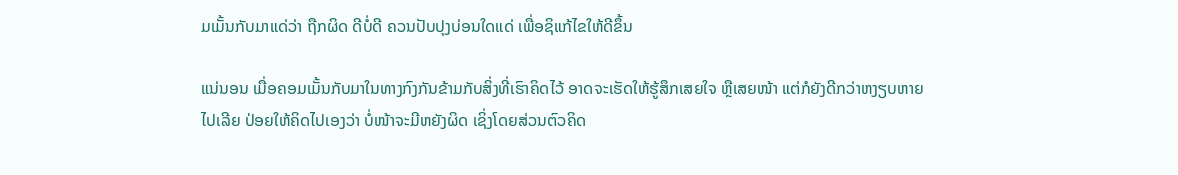ມເມັ້ນກັບມາແດ່ວ່າ ຖືກຜິດ ດີບໍ່ດີ ຄວນປັບປຸງບ່ອນໃດແດ່ ເພື່ອຊິແກ້ໄຂໃຫ້ດີຂຶ້ນ

ແນ່ນອນ ເມື່ອຄອມເມັ້ນກັບມາໃນທາງກົງກັນຂ້າມກັບສິ່ງທີ່ເຮົາຄິດໄວ້ ອາດຈະເຮັດໃຫ້ຮູ້ສຶກເສຍໃຈ ຫຼືເສຍໜ້າ ແຕ່ກໍຍັງດີກວ່າຫງຽບຫາຍໄປເລີຍ ປ່ອຍໃຫ້ຄິດໄປເອງວ່າ ບໍ່ໜ້າຈະມີຫຍັງຜິດ ເຊິ່ງໂດຍສ່ວນຕົວຄິດ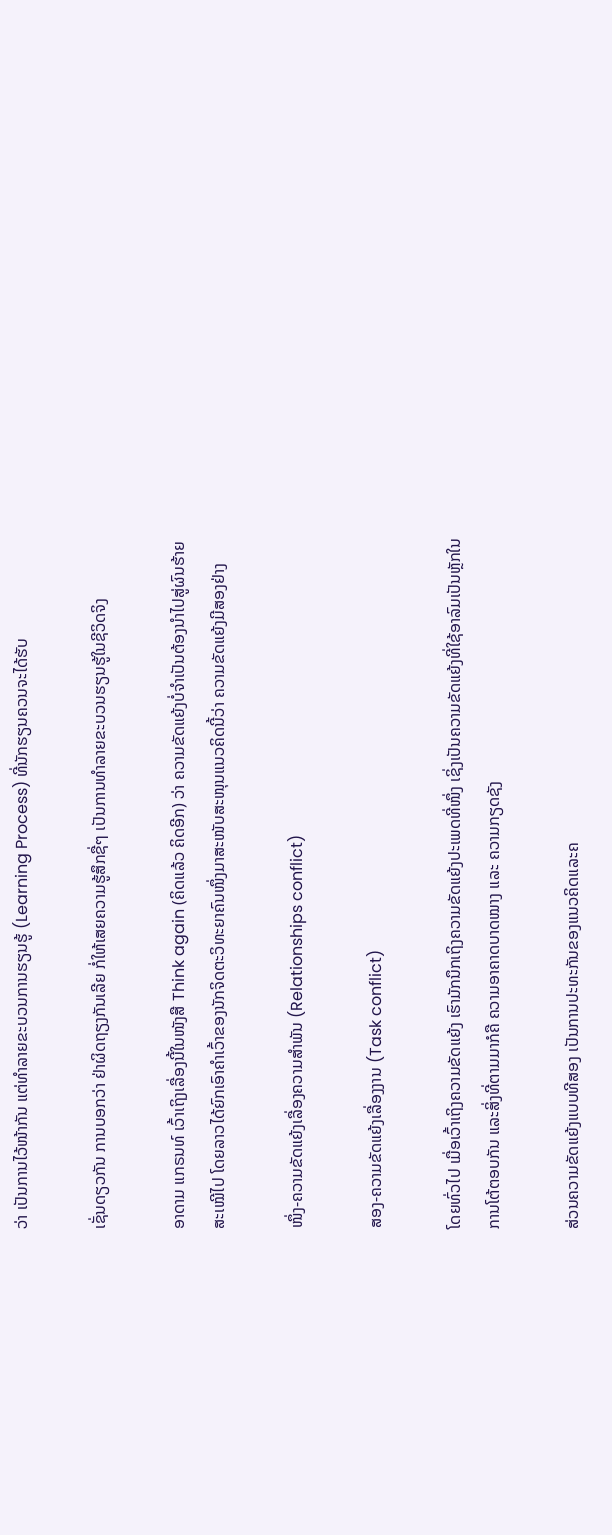ວ່າ ເປັນການໄວ້ໜ້າກັນ ແຕ່ທຳລາຍຂະບວນການຮຽນຮູ້ (Learning Process) ທີ່ນັກຮຽນຄວນຈະໄດ້ຮັບ

ເຊັ່ນດຽວກັນ ການບອກວ່າ ຢ່າຜິດຖຽງກັນເລີຍ ກໍ່ໃຫ້ເສຍຄວາມຮູ້ສຶກຊື່ໆ ເປັນການທຳລາຍຂະບວນຮຽນຮູ້ໃນຊີວິດຈິງ

ອາດາມ ແກຣນທ໌ ເວົ້າເຖິງເລື່ອງນີ້ໃນໜັງສື Think again (ຄິດແລ້ວ ຄິດອີກ) ວ່າ ຄວາມຂັດແຍ້ງບໍ່ຈຳເປັນຕ້ອງນຳໄປສູ່ຜົນຮ້າຍສະເໝີໄປ ໂດຍລາວໄດ້ຍົກເອົາຄຳເວົ້າຂອງນັກຈິດຕະວິທະຍາຄົນໜຶ່ງມາສະໜັບສະໜຸນແນວຄິດນີ້ວ່າ ຄວາມຂັດແຍ້ງມີສອງຢ່າງ

ໜຶ່ງ-ຄວາມຂັດແຍ້ງເລື່ອງຄວາມສຳພັນ (Relationships conflict)

ສອງ-ຄວາມຂັດແຍ້ງເລື່ອງງານ (Task conflict)

ໂດຍທົ່ວໄປ ເມື່ອເວົ້າເຖິງຄວາມຂັດແຍ້ງ ເຮົາມັກນຶກເຖິງຄວາມຂັດແຍ້ງປະເພດທີ່ໜຶ່ງ ເຊິ່ງເປັນຄວາມຂັດແຍ້ງທີ່ໃຊ້ອາລົມເປັນຫຼັກໃນການໂຕ້ຕອບກັນ ແລະສິ່ງທີ່ຕາມມາກໍຄື ຄວາມອາຄາດບາດໝາງ ແລະ ຄວາມກຽດຊັງ

ສ່ວນຄວາມຂັດແຍ້ງແບບທີສອງ ເປັນການປະທະກັນຂອງແນວຄິດແລະຄ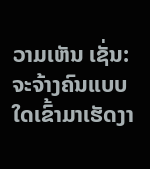ວາມເຫັນ ເຊັ່ນ: ຈະຈ້າງຄົນແບບໃດເຂົ້າມາເຮັດງາ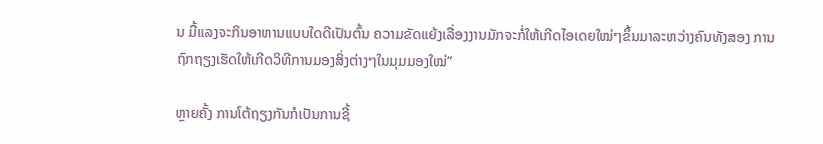ນ ມື້ແລງຈະກິນອາຫານແບບໃດດີເປັນຕົ້ນ ຄວາມຂັດແຍ້ງເລື່ອງງານມັກຈະກໍ່ໃຫ້ເກີດໄອເດຍໃໝ່ໆຂຶ້ນມາລະຫວ່າງຄົນທັງສອງ ການຖົກຖຽງເຮັດໃຫ້ເກີດວິທີການມອງສິ່ງຕ່າງໆໃນມຸມມອງໃໝ່”

ຫຼາຍຄັ້ງ ການໂຕ້ຖຽງກັນກໍເປັນການຊີ້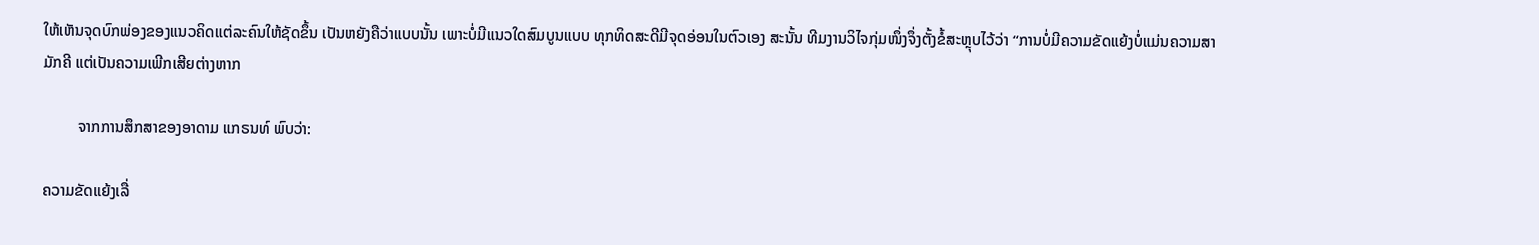ໃຫ້ເຫັນຈຸດບົກພ່ອງຂອງແນວຄິດແຕ່ລະຄົນໃຫ້ຊັດຂຶ້ນ ເປັນຫຍັງຄືວ່າແບບນັ້ນ ເພາະບໍ່ມີແນວໃດສົມບູນແບບ ທຸກທິດສະດີມີຈຸດອ່ອນໃນຕົວເອງ ສະນັ້ນ ທີມງານວິໄຈກຸ່ມໜຶ່ງຈຶ່ງຕັ້ງຂໍ້ສະຫຼຸບໄວ້ວ່າ “ການບໍ່ມີຄວາມຂັດແຍ້ງບໍ່ແມ່ນຄວາມສາມັກຄີ ແຕ່ເປັນຄວາມເພີກເສີຍຕ່າງຫາກ

         ຈາກການສຶກສາຂອງອາດາມ ແກຣນທ໌ ພົບວ່າ:

ຄວາມຂັດແຍ້ງເລື່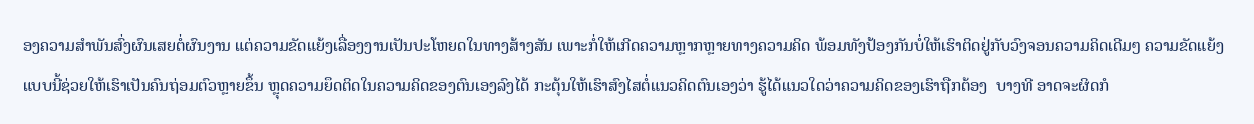ອງຄວາມສຳພັນສົ່ງຜົນເສຍຕໍ່ຜົນງານ ແຕ່ຄວາມຂັດແຍ້ງເລື່ອງງານເປັນປະໂຫຍດໃນທາງສ້າງສັນ ເພາະກໍ່ໃຫ້ເກີດຄວາມຫຼາກຫຼາຍທາງຄວາມຄິດ ພ້ອມທັງປ້ອງກັນບໍ່ໃຫ້ເຮົາຕິດຢູ່ກັບວົງຈອນຄວາມຄິດເດີມໆ ຄວາມຂັດແຍ້ງແບບນີ້ຊ່ວຍໃຫ້ເຮົາເປັນຄົນຖ່ອມຕົວຫຼາຍຂຶ້ນ ຫຼຸດຄວາມຍຶດຕິດໃນຄວາມຄິດຂອງຕົນເອງລົງໄດ້ ກະຕຸ້ນໃຫ້ເຮົາສົງໄສຕໍ່ແນວຄິດຕົນເອງວ່າ ຮູ້ໄດ້ແນວໃດວ່າຄວາມຄິດຂອງເຮົາຖືກຕ້ອງ  ບາງທີ ອາດຈະຜິດກໍ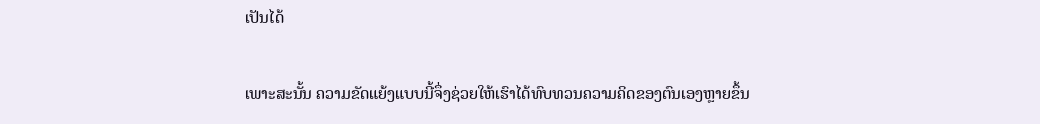ເປັນໄດ້

ເພາະສະນັ້ນ ຄວາມຂັດແຍ້ງແບບນີ້ຈຶ່ງຊ່ວຍໃຫ້ເຮົາໄດ້ທົບທວນຄວາມຄິດຂອງຕົນເອງຫຼາຍຂຶ້ນ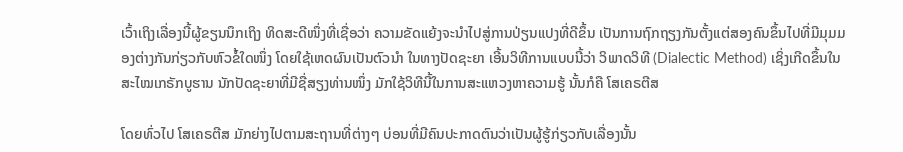ເວົ້າເຖິງເລື່ອງນີ້ຜູ້ຂຽນນຶກເຖິງ ທິດສະດີໜຶ່ງທີ່ເຊື່ອວ່າ ຄວາມຂັດແຍ້ງຈະນຳໄປສູ່ການປ່ຽນແປງທີ່ດີຂຶ້ນ ເປັນການຖົກຖຽງກັນຕັ້ງແຕ່ສອງຄົນຂຶ້ນໄປທີ່ມີມຸມມອງຕ່າງກັນກ່ຽວກັບຫົວຂໍ້ໃດໜຶ່ງ ໂດຍໃຊ້ເຫດຜົນເປັນຕົວນຳ ໃນທາງປັດຊະຍາ ເອີ້ນວິທີການແບບນີ້ວ່າ ວິພາດວິທີ (Dialectic Method) ເຊິ່ງເກີດຂຶ້ນໃນສະໄໝເກຣັກບູຮານ ນັກປັດຊະຍາທີ່ມີຊື່ສຽງທ່ານໜຶ່ງ ມັກໃຊ້ວິທີນີ້ໃນການສະແຫວງຫາຄວາມຮູ້ ນັ້ນກໍຄື ໂສເຄຣຕີສ

ໂດຍທົ່ວໄປ ໂສເຄຣຕີສ ມັກຍ່າງໄປຕາມສະຖານທີ່ຕ່າງໆ ບ່ອນທີ່ມີຄົນປະກາດຕົນວ່າເປັນຜູ້ຮູ້ກ່ຽວກັບເລື່ອງນັ້ນ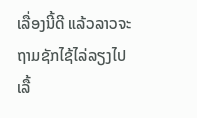ເລື່ອງນີ້ດີ ແລ້ວລາວຈະຖາມຊັກໄຊ້ໄລ່ລຽງໄປເລື້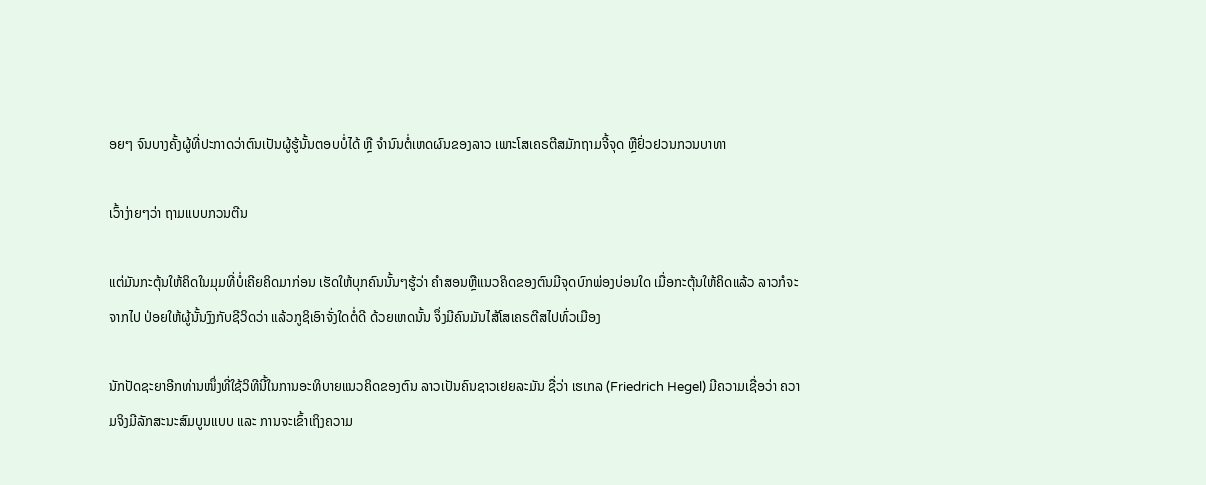ອຍໆ ຈົນບາງຄັ້ງຜູ້ທີ່ປະກາດວ່າຕົນເປັນຜູ້ຮູ້ນັ້ນຕອບບໍ່ໄດ້ ຫຼື ຈຳນົນຕໍ່ເຫດຜົນຂອງລາວ ເພາະໂສເຄຣຕີສມັກຖາມຈີ້ຈຸດ ຫຼືຢົ່ວຢວນກວນບາທາ

ເວົ້າງ່າຍໆວ່າ ຖາມແບບກວນຕີນ

ແຕ່ມັນກະຕຸ້ນໃຫ້ຄິດໃນມຸມທີ່ບໍ່ເຄີຍຄິດມາກ່ອນ ເຮັດໃຫ້ບຸກຄົນນັ້ນໆຮູ້ວ່າ ຄຳສອນຫຼືແນວຄິດຂອງຕົນມີຈຸດບົກພ່ອງບ່ອນໃດ ເມື່ອກະຕຸ້ນໃຫ້ຄິດແລ້ວ ລາວກໍຈະຈາກໄປ ປ່ອຍໃຫ້ຜູ້ນັ້ນງົງກັບຊີວິດວ່າ ແລ້ວກູຊິເອົາຈັ່ງໃດຕໍ່ດີ ດ້ວຍເຫດນັ້ນ ຈຶ່ງມີຄົນມັນໄສ້ໂສເຄຣຕີສໄປທົ່ວເມືອງ

ນັກປັດຊະຍາອີກທ່ານໜຶ່ງທີ່ໃຊ້ວິທີນີ້ໃນການອະທິບາຍແນວຄິດຂອງຕົນ ລາວເປັນຄົນຊາວເຢຍລະມັນ ຊື່ວ່າ ເຮເກລ (Friedrich Hegel) ມີຄວາມເຊື່ອວ່າ ຄວາມຈິງມີລັກສະນະສົມບູນແບບ ແລະ ການຈະເຂົ້າເຖິງຄວາມ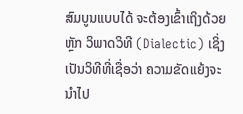ສົມບູນແບບໄດ້ ຈະຕ້ອງເຂົ້າເຖິງດ້ວຍຫຼັກ ວິພາດວິທີ (Dialectic) ເຊິ່ງເປັນວິທີທີ່ເຊື່ອວ່າ ຄວາມຂັດແຍ້ງຈະນຳໄປ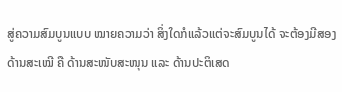ສູ່ຄວາມສົມບູນແບບ ໝາຍຄວາມວ່າ ສິ່ງໃດກໍແລ້ວແຕ່ຈະສົມບູນໄດ້ ຈະຕ້ອງມີສອງດ້ານສະເໝີ ຄື ດ້ານສະໜັບສະໜຸນ ແລະ ດ້ານປະຕິເສດ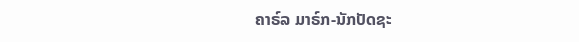ຄາຣ໌ລ ມາຣ໌ກ-ນັກປັດຊະ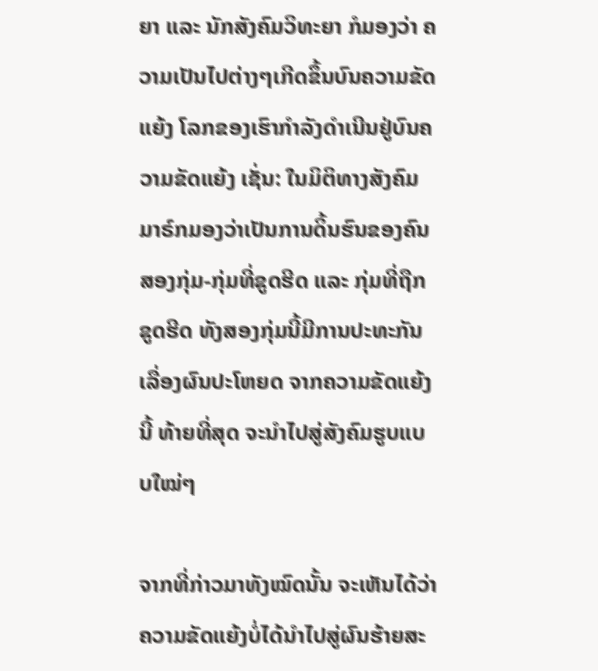ຍາ ແລະ ນັກສັງຄົມວິທະຍາ ກໍມອງວ່າ ຄວາມເປັນໄປຕ່າງໆເກີດຂຶ້ນບົນຄວາມຂັດແຍ້ງ ໂລກຂອງເຮົາກຳລັງດຳເນີນຢູ່ບົນຄວາມຂັດແຍ້ງ ເຊັ່ນ: ໃນມິຕິທາງສັງຄົມ ມາຣ໌ກມອງວ່າເປັນການດິ້ນຮົນຂອງຄົນສອງກຸ່ມ-ກຸ່ມທີ່ຂູດຮີດ ແລະ ກຸ່ມທີ່ຖືກຂູດຮີດ ທັງສອງກຸ່ມນີ້ມີການປະທະກັນເລື່ອງຜົນປະໂຫຍດ ຈາກຄວາມຂັດແຍ້ງນີ້ ທ້າຍທີ່ສຸດ ຈະນຳໄປສູ່ສັງຄົມຮູບແບບໃໝ່ໆ

ຈາກທີ່ກ່າວມາທັງໝົດນັ້ນ ຈະເຫັນໄດ້ວ່າ ຄວາມຂັດແຍ້ງບໍ່ໄດ້ນຳໄປສູ່ຜົນຮ້າຍສະ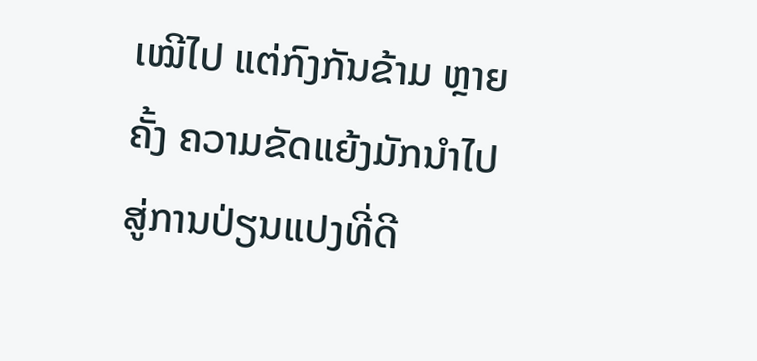ເໝີໄປ ແຕ່ກົງກັນຂ້າມ ຫຼາຍຄັ້ງ ຄວາມຂັດແຍ້ງມັກນຳໄປສູ່ການປ່ຽນແປງທີ່ດີ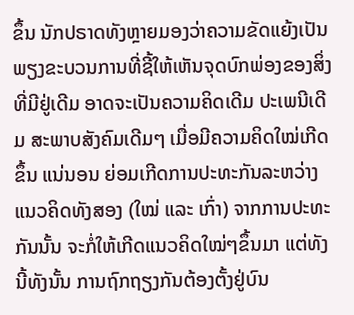ຂຶ້ນ ນັກປຣາດທັງຫຼາຍມອງວ່າຄວາມຂັດແຍ້ງເປັນພຽງຂະບວນການທີ່ຊີ້ໃຫ້ເຫັນຈຸດບົກພ່ອງຂອງສິ່ງທີ່ມີຢູ່ເດີມ ອາດຈະເປັນຄວາມຄິດເດີມ ປະເພນີເດີມ ສະພາບສັງຄົມເດີມໆ ເມື່ອມີຄວາມຄິດໃໝ່ເກີດຂຶ້ນ ແນ່ນອນ ຍ່ອມເກີດການປະທະກັນລະຫວ່າງແນວຄິດທັງສອງ (ໃໝ່ ແລະ ເກົ່າ) ຈາກການປະທະກັນນັ້ນ ຈະກໍ່ໃຫ້ເກີດແນວຄິດໃໝ່ໆຂຶ້ນມາ ແຕ່ທັງນີ້ທັງນັ້ນ ການຖົກຖຽງກັນຕ້ອງຕັ້ງຢູ່ບົນ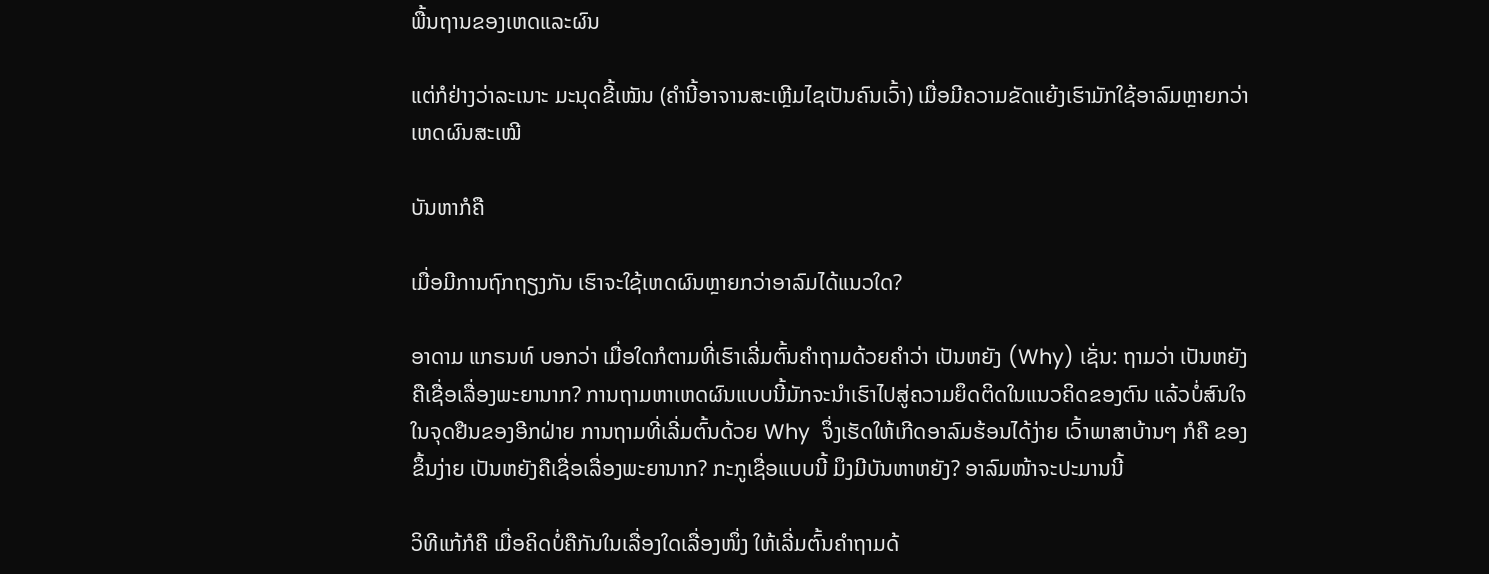ພື້ນຖານຂອງເຫດແລະຜົນ

ແຕ່ກໍຢ່າງວ່າລະເນາະ ມະນຸດຂີ້ເໝັນ (ຄຳນີ້ອາຈານສະເຫຼີມໄຊເປັນຄົນເວົ້າ) ເມື່ອມີຄວາມຂັດແຍ້ງເຮົາມັກໃຊ້ອາລົມຫຼາຍກວ່າເຫດຜົນສະເໝີ

ບັນຫາກໍຄື

ເມື່ອມີການຖົກຖຽງກັນ ເຮົາຈະໃຊ້ເຫດຜົນຫຼາຍກວ່າອາລົມໄດ້ແນວໃດ?

ອາດາມ ແກຣນທ໌ ບອກວ່າ ເມື່ອໃດກໍຕາມທີ່ເຮົາເລີ່ມຕົ້ນຄຳຖາມດ້ວຍຄຳວ່າ ເປັນຫຍັງ (Why) ເຊັ່ນ: ຖາມວ່າ ເປັນຫຍັງຄືເຊື່ອເລື່ອງພະຍານາກ? ການຖາມຫາເຫດຜົນແບບນີ້ມັກຈະນຳເຮົາໄປສູ່ຄວາມຍຶດຕິດໃນແນວຄິດຂອງຕົນ ແລ້ວບໍ່ສົນໃຈໃນຈຸດຢືນຂອງອີກຝ່າຍ ການຖາມທີ່ເລີ່ມຕົ້ນດ້ວຍ Why  ຈຶ່ງເຮັດໃຫ້ເກີດອາລົມຮ້ອນໄດ້ງ່າຍ ເວົ້າພາສາບ້ານໆ ກໍຄື ຂອງຂຶ້ນງ່າຍ ເປັນຫຍັງຄືເຊື່ອເລື່ອງພະຍານາກ? ກະກູເຊື່ອແບບນີ້ ມຶງມີບັນຫາຫຍັງ? ອາລົມໜ້າຈະປະມານນີ້

ວິທີແກ້ກໍຄື ເມື່ອຄິດບໍ່ຄືກັນໃນເລື່ອງໃດເລື່ອງໜຶ່ງ ໃຫ້ເລີ່ມຕົ້ນຄຳຖາມດ້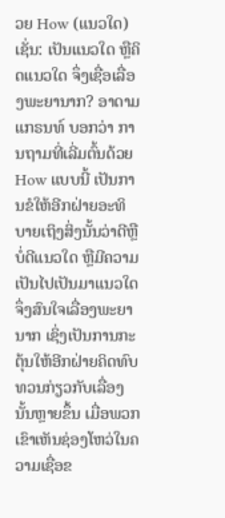ວຍ How (ແນວໃດ) ເຊັ່ນ: ເປັນແນວໃດ ຫຼືຄິດແນວໃດ ຈຶ່ງເຊື່ອເລື່ອງພະຍານາກ? ອາດາມ ແກຣນທ໌ ບອກວ່າ ການຖາມທີ່ເລີ່ມຕົ້ນດ້ວຍ How ແບບນີ້ ເປັນການຂໍໃຫ້ອີກຝ່າຍອະທິບາຍເຖິງສິ່ງນັ້ນວ່າດີຫຼືບໍ່ດີແນວໃດ ຫຼືມີຄວາມເປັນໄປເປັນມາແນວໃດຈຶ່ງສົນໃຈເລື່ອງພະຍານາກ ເຊິ່ງເປັນການກະຕຸ້ນໃຫ້ອີກຝ່າຍຄິດທົບທວນກ່ຽວກັບເລື່ອງນັ້ນຫຼາຍຂຶ້ນ ເມື່ອພວກເຂົາເຫັນຊ່ອງໂຫວ່ໃນຄວາມເຊື່ອຂ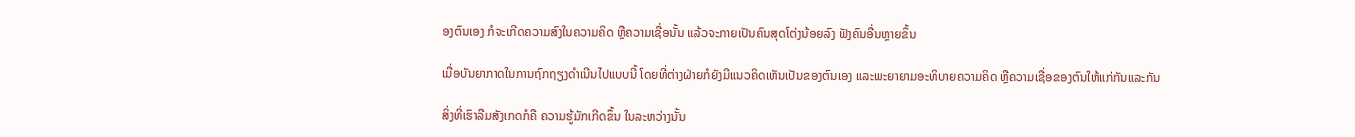ອງຕົນເອງ ກໍຈະເກີດຄວາມສົງໃນຄວາມຄິດ ຫຼືຄວາມເຊື່ອນັ້ນ ແລ້ວຈະກາຍເປັນຄົນສຸດໂຕ່ງນ້ອຍລົງ ຟັງຄົນອື່ນຫຼາຍຂຶ້ນ

ເມື່ອບັນຍາກາດໃນການຖົກຖຽງດຳເນີນໄປແບບນີ້ ໂດຍທີ່ຕ່າງຝ່າຍກໍຍັງມີແນວຄິດເຫັນເປັນຂອງຕົນເອງ ແລະພະຍາຍາມອະທິບາຍຄວາມຄິດ ຫຼືຄວາມເຊື່ອຂອງຕົນໃຫ້ແກ່ກັນແລະກັນ

ສິ່ງທີ່ເຮົາລືມສັງເກດກໍຄື ຄວາມຮູ້ມັກເກີດຂຶ້ນ ໃນລະຫວ່າງນັ້ນ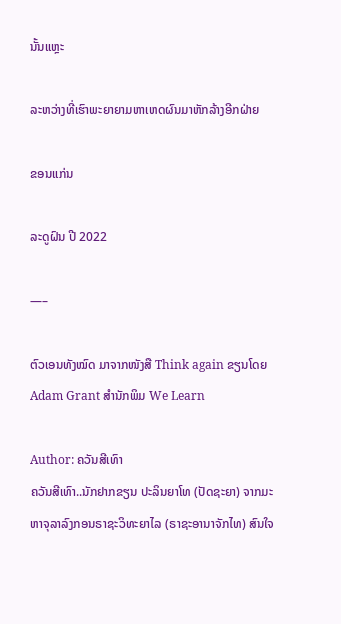ນັ້ນແຫຼະ

ລະຫວ່າງທີ່ເຮົາພະຍາຍາມຫາເຫດຜົນມາຫັກລ້າງອີກຝ່າຍ

ຂອນແກ່ນ

ລະດູຝົນ ປີ 2022

—–

ຕົວເອນທັງໝົດ ມາຈາກໜັງສື Think again ຂຽນໂດຍ Adam Grant ສຳນັກພິມ We Learn

Author: ຄວັນສີເທົາ
ຄວັນສີເທົາ..ນັກຢາກຂຽນ ປະລິນຍາໂທ (ປັດຊະຍາ) ຈາກມະຫາຈຸລາລົງກອນຣາຊະວິທະຍາໄລ (ຣາຊະອານາຈັກໄທ) ສົນໃຈ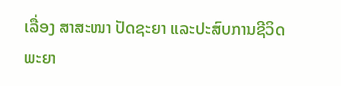ເລື່ອງ ສາສະໜາ ປັດຊະຍາ ແລະປະສົບການຊີວິດ ພະຍາ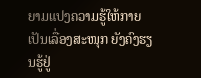ຍາມແປງຄວາມຮູ້ໃຫ້ກາຍເປັນເລື່ອງສະໜຸກ ຍັງຄົງຮຽນຮູ້ຢູ່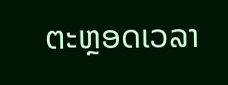ຕະຫຼອດເວລາ